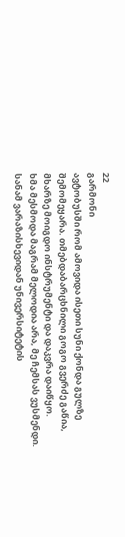22
გარმონი
ავტობუსში რომ ამოვიდა ისეთი სუნი ქონდა გულზე შემომეყარა. თმებდაბარცხნილი გოგო გვერძე გაწია, მხარზე მოიგდო ინსტრუმენტი და დაკვრა დაიწყო.
ხმა მესმოდა მაგრამ მელოდია არა, მე ჩემსას ვუსმენდი.
სანამ ვარაზისხევიდან უნივერსიტეტის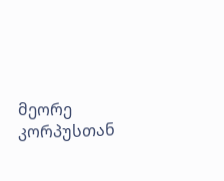მეორე კორპუსთან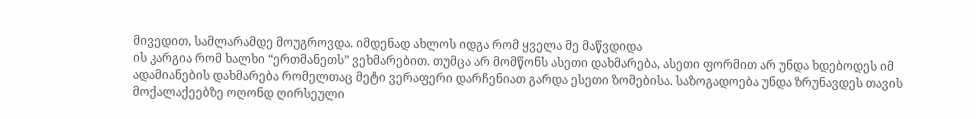მივედით, სამლარამდე მოუგროვდა. იმდენად ახლოს იდგა რომ ყველა მე მაწვდიდა
ის კარგია რომ ხალხი “ერთმანეთს” ვეხმარებით. თუმცა არ მომწონს ასეთი დახმარება, ასეთი ფორმით არ უნდა ხდებოდეს იმ ადამიანების დახმარება რომელთაც მეტი ვერაფერი დარჩენიათ გარდა ესეთი ზომებისა. საზოგადოება უნდა ზრუნავდეს თავის მოქალაქეებზე ოღონდ ღირსეული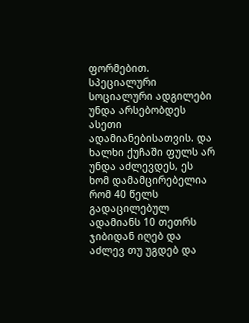ფორმებით. სპეციალური სოციალური ადგილები უნდა არსებობდეს ასეთი ადამიანებისათვის. და ხალხი ქუჩაში ფულს არ უნდა აძლევდეს, ეს ხომ დამამცირებელია რომ 40 წელს გადაცილებულ ადამიანს 10 თეთრს ჯიბიდან იღებ და აძლევ თუ უგდებ და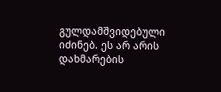გულდამშვიდებული იძინებ. ეს არ არის დახმარების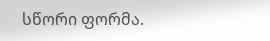სწორი ფორმა.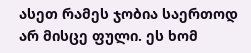ასეთ რამეს ჯობია საერთოდ არ მისცე ფული. ეს ხომ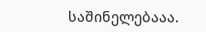საშინელებააა.